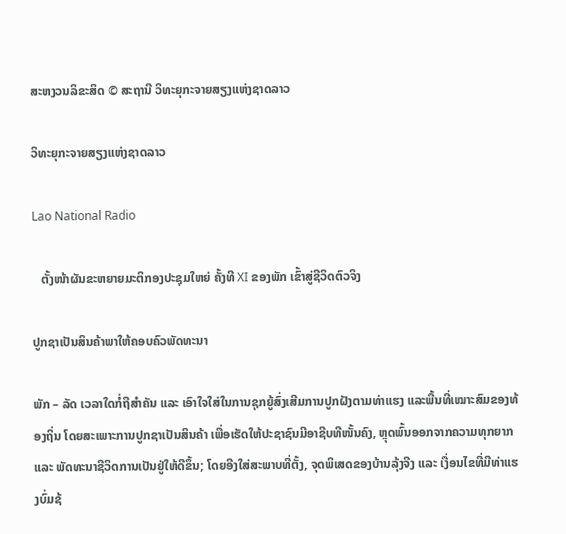ສະຫງວນລິຂະສິດ © ສະຖານີ ວິທະຍຸກະຈາຍສຽງແຫ່ງຊາດລາວ

ວິທະຍຸກະຈາຍສຽງແຫ່ງຊາດລາວ

Lao National Radio

   ຕັ້ງໜ້າຜັນຂະຫຍາຍມະຕິກອງປະຊຸມໃຫຍ່ ຄັ້ງທີ XI ຂອງພັກ ເຂົ້າສູ່ຊີວິດຕົວຈິງ

ປູກຊາເປັນສິນຄ້າພາໃຫ້ຄອບຄົວພັດທະນາ

ພັກ – ລັດ ເວລາໃດກໍ່ຖືສຳຄັນ ແລະ ເອົາໃຈໃສ່ໃນການຊຸກຍູ້ສົ່ງເສີມການປູກຝັງຕາມທ່າແຮງ ແລະພື້ນທີ່ເໝາະສົມຂອງທ້ອງຖິ່ນ ໂດຍສະເພາະການປູກຊາເປັນສິນຄ້າ ເພື່ອເຮັດໃຫ້ປະຊາຊົນມີອາຊີບທີໜັ້ນຄົງ, ຫຼຸດພົ້ນອອກຈາກຄວາມທຸກຍາກ ແລະ ພັດທະນາຊີວິດການເປັນຢູ່ໃຫ້ດີຂຶ້ນ; ໂດຍອີງໃສ່ສະພາບທີ່ຕັ້ງ, ຈຸດພິເສດຂອງບ້ານລຸ້ງຈີງ ແລະ ເງື່ອນໄຂທີ່ມີທ່າແຮງບົ່ມຊ້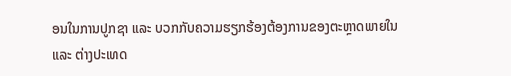ອນໃນການປູກຊາ ແລະ ບວກກັບຄວາມຮຽກຮ້ອງຕ້ອງການຂອງຕະຫຼາດພາຍໃນ ແລະ ຕ່າງປະເທດ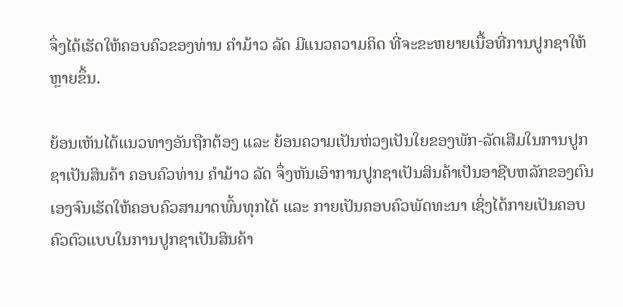ຈຶ່ງໄດ້ເຮັດໃຫ້ຄອບຄົວຂອງທ່ານ ຄຳມ້າວ ລັດ ມີແນວຄວາມຄິດ ທີ່ຈະຂະຫຍາຍເນື້ອທີ່ການປູກຊາໃຫ້ຫຼາຍຂຶ້ນ.

ຍ້ອນເຫັນໄດ້ແນວທາງອັນຖືກຕ້ອງ ແລະ ຍ້ອນຄວາມເປັນຫ່ວງເປັນໃຍຂອງພັກ-ລັດເສີມໃນການປູກຊາເປັນສິນຄ້າ ຄອບຄົວທ່ານ ຄຳມ້າວ ລັດ ຈຶ່ງຫັນເອົາການປູກຊາເປັນສິນຄ້າເປັນອາຊີບຫລັກຂອງຕົນເອງຈົນເຮັດໃຫ້ຄອບຄົວສາມາດພົ້ນທຸກໄດ້ ແລະ ກາຍເປັນຄອບຄົວພັດທະນາ ເຊິ່ງໄດ້ກາຍເປັນຄອບຄົວຕົວແບບໃນການປູກຊາເປັນສິນຄ້າ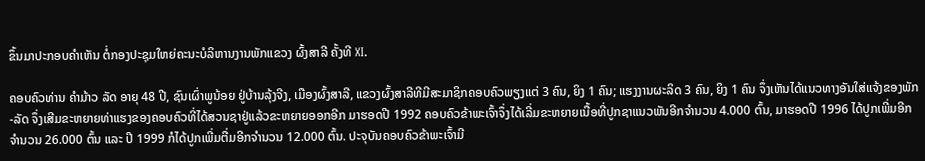ຂຶ້ນມາປະກອບຄຳເຫັນ ຕໍ່ກອງປະຊຸມໃຫຍ່ຄະນະບໍລິຫານງານພັກແຂວງ ຜົ້ງສາລີ ຄັ້ງທີ XI.

ຄອບຄົວທ່ານ ຄໍາມ້າວ ລັດ ອາຍຸ 48 ປີ, ຊົນເຜົ່າພູນ້ອຍ ຢູ່ບ້ານລຸ້ງຈີງ, ເມືອງຜົ້ງສາລີ, ແຂວງຜົ້ງສາລີທີມີສະມາຊິກຄອບຄົວພຽງແຕ່ 3 ຄົນ, ຍິງ 1 ຄົນ; ແຮງງານຜະລິດ 3 ຄົນ, ຍິງ 1 ຄົນ ຈຶ່ງເຫັນໄດ້ແນວທາງອັນໃສ່ແຈ້ງຂອງພັກ-ລັດ ຈຶ່ງເສີມຂະຫຍາຍທ່າແຮງຂອງຄອບຄົວທີ່ໄດ້ສວນຊາຢູ່ແລ້ວຂະຫຍາຍອອກອີກ ມາຮອດປີ 1992 ຄອບຄົວຂ້າພະເຈົ້າຈຶ່ງໄດ້ເລີ່ມຂະຫຍາຍເນື້ອທີ່ປູກຊາແນວພັນອີກຈໍານວນ 4.000 ຕົ້ນ, ມາຮອດປີ 1996 ໄດ້ປູກເພີ່ມອີກຈໍານວນ 26.000 ຕົ້ນ ແລະ ປີ 1999 ກໍໄດ້ປູກເພີ່ມຕື່ມອີກຈໍານວນ 12.000 ຕົ້ນ. ປະຈຸບັນຄອບຄົວຂ້າພະເຈົ້າມີ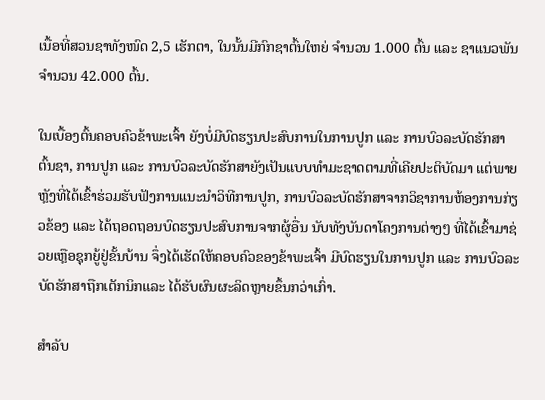ເນື້ອທີ່ສວນຊາທັງໜົດ 2,5 ເຮັກຕາ, ໃນນັ້ນມີກົກຊາຕົ້ນໃຫຍ່ ຈໍານວນ 1.000 ຕົ້ນ ແລະ ຊາແນວພັນ ຈໍານວນ 42.000 ຕົ້ນ.

ໃນເບື້ອງຕົ້ນຄອບຄົວຂ້າພະເຈົ້າ ຍັງບໍ່ມີບົດຮຽນປະສົບການໃນການປູກ ແລະ ການບົວລະບັດຮັກສາຕົ້ນຊາ, ການປູກ ແລະ ການບົວລະບັດຮັກສາຍັງເປັນແບບທຳມະຊາດຕາມທີ່ເຄີຍປະຕິບັດມາ ແຕ່ພາຍຫຼັງທີ່ໄດ້ເຂົ້າຮ່ວມຮັບຟັງການແນະນໍາວິທີການປູກ, ການບົວລະບັດຮັກສາຈາກວິຊາການຫ້ອງການກ່ຽວຂ້ອງ ແລະ ໄດ້ຖອດຖອນບົດຮຽນປະສົບການຈາກຜູ້ອື່ນ ນັບທັງບັນດາໂຄງການຕ່າງໆ ທີ່ໄດ້ເຂົ້າມາຊ່ວຍເຫຼືອຊຸກຍູ້ຢູ່ຂັ້ນບ້ານ ຈຶ່ງໄດ້ເຮັດໃຫ້ຄອບຄົວຂອງຂ້າພະເຈົ້າ ມີບົດຮຽນໃນການປູກ ແລະ ການບົວລະບັດຮັກສາຖືກເຕັກນິກແລະ ໄດ້ຮັບຜົນຜະລິດຫຼາຍຂຶ້ນກວ່າເກົ່າ.

ສຳລັບ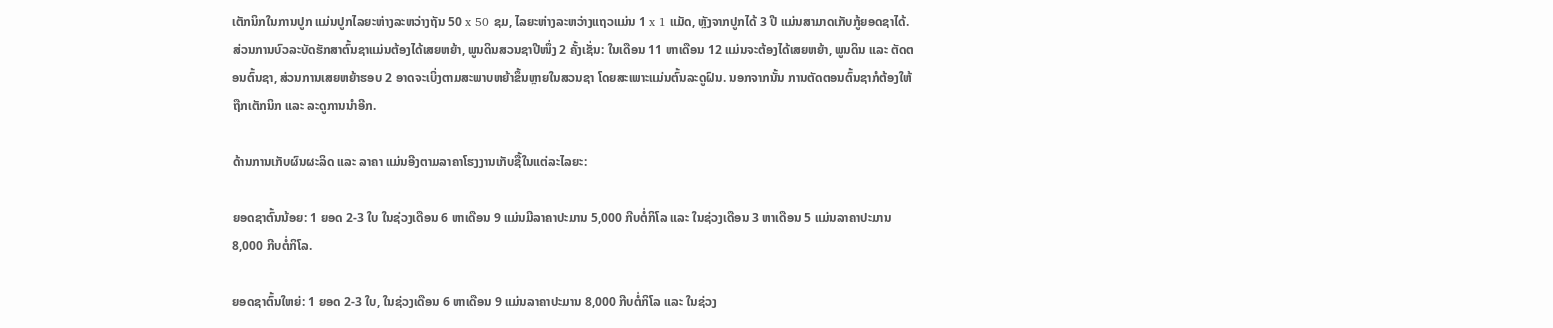ເຕັກນິກໃນການປູກ ແມ່ນປູກໄລຍະຫ່າງລະຫວ່າງຖັນ 50 x 50 ຊມ, ໄລຍະຫ່າງລະຫວ່າງແຖວແມ່ນ 1 x 1 ແມັດ, ຫຼັງຈາກປູກໄດ້ 3 ປີ ແມ່ນສາມາດເກັບກູ້ຍອດຊາໄດ້. ສ່ວນການບົວລະບັດຮັກສາຕົ້ນຊາແມ່ນຕ້ອງໄດ້ເສຍຫຍ້າ, ພູນດິນສວນຊາປີໜຶ່ງ 2 ຄັ້ງເຊັ່ນ: ໃນເດືອນ 11 ຫາເດືອນ 12 ແມ່ນຈະຕ້ອງໄດ້ເສຍຫຍ້າ, ພູນດິນ ແລະ ຕັດຕອນຕົ້ນຊາ, ສ່ວນການເສຍຫຍ້າຮອບ 2 ອາດຈະເບິ່ງຕາມສະພາບຫຍ້າຂຶ້ນຫຼາຍໃນສວນຊາ ໂດຍສະເພາະແມ່ນຕົ້ນລະດູຝົນ. ນອກຈາກນັ້ນ ການຕັດຕອນຕົ້ນຊາກໍຕ້ອງໃຫ້ຖືກເຕັກນິກ ແລະ ລະດູການນຳອີກ.

ດ້ານການເກັບຜົນຜະລິດ ແລະ ລາຄາ ແມ່ນອີງຕາມລາຄາໂຮງງານເກັບຊື້ໃນແຕ່ລະໄລຍະ:

ຍອດຊາຕົ້ນນ້ອຍ: 1 ຍອດ 2-3 ໃບ ໃນຊ່ວງເດືອນ 6 ຫາເດືອນ 9 ແມ່ນມີລາຄາປະມານ 5,000 ກີບຕໍ່ກິໂລ ແລະ ໃນຊ່ວງເດືອນ 3 ຫາເດືອນ 5 ແມ່ນລາຄາປະມານ 8,000 ກີບຕໍ່ກິໂລ.

ຍອດຊາຕົ້ນໃຫຍ່: 1 ຍອດ 2-3 ໃບ, ໃນຊ່ວງເດືອນ 6 ຫາເດືອນ 9 ແມ່ນລາຄາປະມານ 8,000 ກີບຕໍ່ກິໂລ ແລະ ໃນຊ່ວງ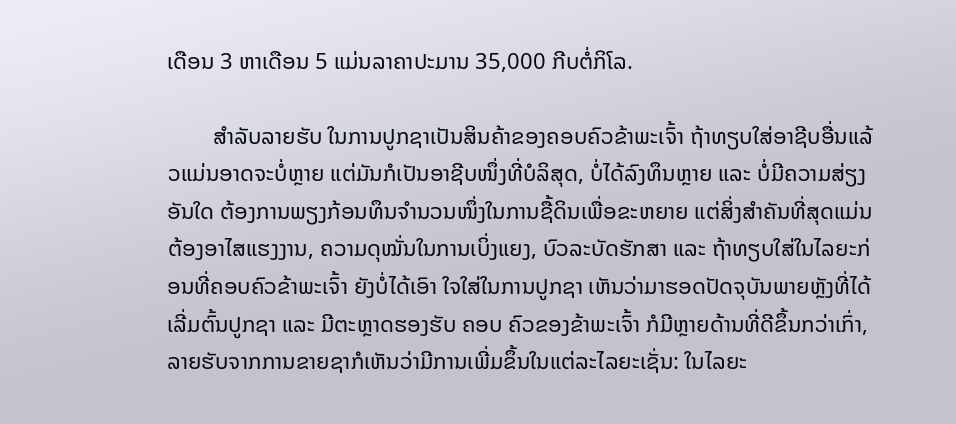ເດືອນ 3 ຫາເດືອນ 5 ແມ່ນລາຄາປະມານ 35,000 ກີບຕໍ່ກິໂລ.

        ສຳລັບລາຍຮັບ ໃນການປູກຊາເປັນສິນຄ້າຂອງຄອບຄົວຂ້າພະເຈົ້າ ຖ້າທຽບໃສ່ອາຊີບອື່ນແລ້ວແມ່ນອາດຈະບໍ່ຫຼາຍ ແຕ່ມັນກໍເປັນອາຊີບໜຶ່ງທີ່ບໍລິສຸດ, ບໍ່ໄດ້ລົງທຶນຫຼາຍ ແລະ ບໍ່ມີຄວາມສ່ຽງອັນໃດ ຕ້ອງການພຽງກ້ອນທຶນຈຳນວນໜຶ່ງໃນການຊື້ດິນເພື່ອຂະຫຍາຍ ແຕ່ສິ່ງສຳຄັນທີ່ສຸດແມ່ນຕ້ອງອາໄສແຮງງານ, ຄວາມດຸໝັ່ນໃນການເບິ່ງແຍງ, ບົວລະບັດຮັກສາ ແລະ ຖ້າທຽບໃສ່ໃນໄລຍະກ່ອນທີ່ຄອບຄົວຂ້າພະເຈົ້າ ຍັງບໍ່ໄດ້ເອົາ ໃຈໃສ່ໃນການປູກຊາ ເຫັນວ່າມາຮອດປັດຈຸບັນພາຍຫຼັງທີ່ໄດ້ເລີ່ມຕົ້ນປູກຊາ ແລະ ມີຕະຫຼາດຮອງຮັບ ຄອບ ຄົວຂອງຂ້າພະເຈົ້າ ກໍມີຫຼາຍດ້ານທີ່ດີຂຶ້ນກວ່າເກົ່າ, ລາຍຮັບຈາກການຂາຍຊາກໍເຫັນວ່າມີການເພີ່ມຂຶ້ນໃນແຕ່ລະໄລຍະເຊັ່ນ: ໃນໄລຍະ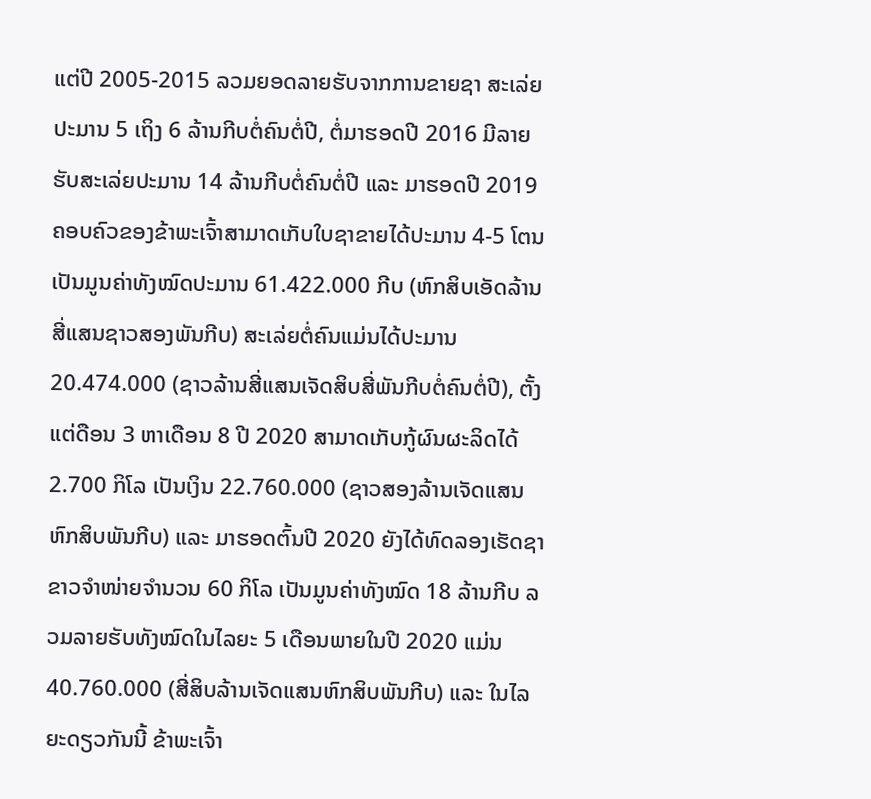ແຕ່ປີ 2005-2015 ລວມຍອດລາຍຮັບຈາກການຂາຍຊາ ສະເລ່ຍປະມານ 5 ເຖິງ 6 ລ້ານກີບຕໍ່ຄົນຕໍ່ປີ, ຕໍ່ມາຮອດປີ 2016 ມີລາຍຮັບສະເລ່ຍປະມານ 14 ລ້ານກີບຕໍ່ຄົນຕໍ່ປີ ແລະ ມາຮອດປີ 2019 ຄອບຄົວຂອງຂ້າພະເຈົ້າສາມາດເກັບໃບຊາຂາຍໄດ້ປະມານ 4-5 ໂຕນ ເປັນມູນຄ່າທັງໝົດປະມານ 61.422.000 ກີບ (ຫົກສິບເອັດລ້ານສີ່ແສນຊາວສອງພັນກີບ) ສະເລ່ຍຕໍ່ຄົນແມ່ນໄດ້ປະມານ 20.474.000 (ຊາວລ້ານສີ່ແສນເຈັດສິບສີ່ພັນກີບຕໍ່ຄົນຕໍ່ປີ), ຕັ້ງແຕ່ດືອນ 3 ຫາເດືອນ 8 ປີ 2020 ສາມາດເກັບກູ້ຜົນຜະລິດໄດ້ 2.700 ກິໂລ ເປັນເງິນ 22.760.000 (ຊາວສອງລ້ານເຈັດແສນຫົກສິບພັນກີບ) ແລະ ມາຮອດຕົ້ນປີ 2020 ຍັງໄດ້ທົດລອງເຮັດຊາຂາວຈຳໜ່າຍຈໍານວນ 60 ກິໂລ ເປັນມູນຄ່າທັງໝົດ 18 ລ້ານກີບ ລວມລາຍຮັບທັງໝົດໃນໄລຍະ 5 ເດືອນພາຍໃນປີ 2020 ແມ່ນ 40.760.000 (ສີ່ສິບລ້ານເຈັດແສນຫົກສິບພັນກີບ) ແລະ ໃນໄລຍະດຽວກັນນີ້ ຂ້າພະເຈົ້າ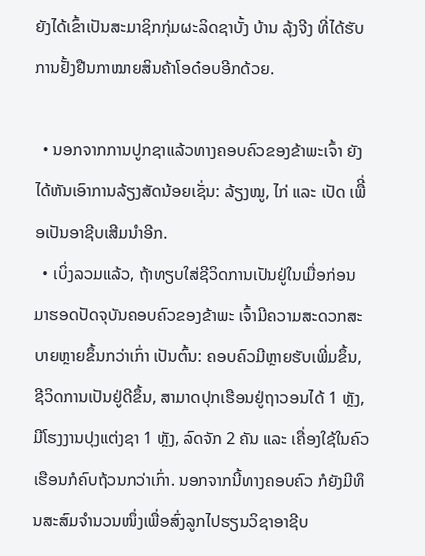ຍັງໄດ້ເຂົ້າເປັນສະມາຊິກກຸ່ມຜະລິດຊາບັ້ງ ບ້ານ ລຸ້ງຈີງ ທີ່ໄດ້ຮັບການຢັ້ງຢືນກາໝາຍສິນຄ້າໂອດ໋ອບອີກດ້ວຍ.

  • ນອກຈາກການປູກຊາແລ້ວທາງຄອບຄົວຂອງຂ້າພະເຈົ້າ ຍັງໄດ້ຫັນເອົາການລ້ຽງສັດນ້ອຍເຊັ່ນ: ລ້ຽງໝູ, ໄກ່ ແລະ ເປັດ ເພືີ່ອເປັນອາຊີບເສີມນຳອີກ.
  • ເບິ່ງລວມແລ້ວ, ຖ້າທຽບໃສ່ຊີວິດການເປັນຢູ່ໃນເມື່ອກ່ອນ ມາຮອດປັດຈຸບັນຄອບຄົວຂອງຂ້າພະ ເຈົ້າມີຄວາມສະດວກສະບາຍຫຼາຍຂຶ້ນກວ່າເກົ່າ ເປັນຕົ້ນ: ຄອບຄົວມີຫຼາຍຮັບເພີ່ມຂຶ້ນ, ຊີວິດການເປັນຢູ່ດີຂຶ້ນ, ສາມາດປຸກເຮືອນຢູ່ຖາວອນໄດ້ 1 ຫຼັງ, ມີໂຮງງານປຸງແຕ່ງຊາ 1 ຫຼັງ, ລົດຈັກ 2 ຄັນ ແລະ ເຄື່ອງໃຊ້ໃນຄົວເຮືອນກໍຄົບຖ້ວນກວ່າເກົ່າ. ນອກຈາກນີ້ທາງຄອບຄົວ ກໍຍັງມີທຶນສະສົມຈຳນວນໜຶ່ງເພື່ອສົ່ງລູກໄປຮຽນວິຊາອາຊີບ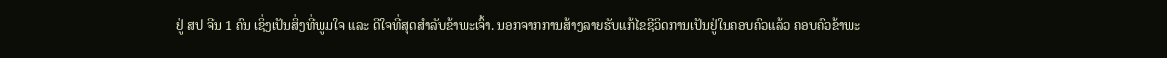ຢູ່ ສປ ຈີນ 1 ຄົນ ເຊິ່ງເປັນສິ່ງທີ່ພູມໃຈ ແລະ ດີໃຈທີ່ສຸດສຳລັບຂ້າພະເຈົ້າ. ນອກຈາກການສ້າງລາຍຮັບແກ້ໄຂຊີວິດການເປັນຢູ່ໃນຄອບຄົວແລ້ວ ຄອບຄົວຂ້າພະ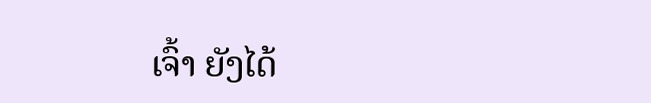ເຈົ້າ ຍັງໄດ້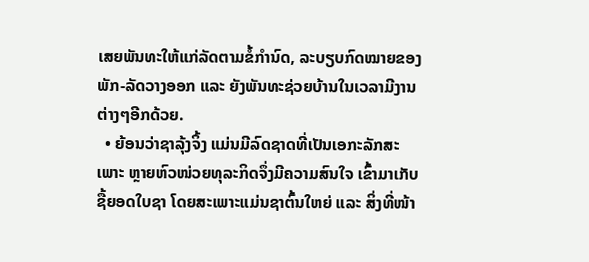ເສຍພັນທະໃຫ້ແກ່ລັດຕາມຂໍ້ກຳນົດ, ລະບຽບກົດໝາຍຂອງພັກ-ລັດວາງອອກ ແລະ ຍັງພັນທະຊ່ວຍບ້ານໃນເວລາມີງານຕ່າງໆອີກດ້ວຍ.
  • ຍ້ອນວ່າຊາລຸ້ງຈິ້ງ ແມ່ນມີລົດຊາດທີ່ເປັນເອກະລັກສະເພາະ ຫຼາຍຫົວໜ່ວຍທຸລະກິດຈຶ່ງມີຄວາມສົນໃຈ ເຂົ້າມາເກັບຊື້ຍອດໃບຊາ ໂດຍສະເພາະແມ່ນຊາຕົ້ນໃຫຍ່ ແລະ ສິ່ງທີ່ໜ້າ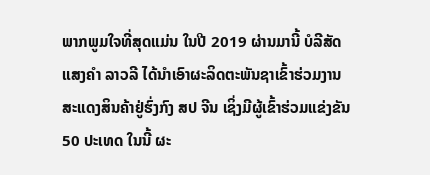ພາກພູມໃຈທີ່ສຸດແມ່ນ ໃນປີ 2019 ຜ່ານມານີ້ ບໍລີສັດ ແສງຄໍາ ລາວລີ ໄດ້ນໍາເອົາຜະລິດຕະພັນຊາເຂົ້າຮ່ວມງານສະແດງສິນຄ້າຢູ່ຮົ່ງກົງ ສປ ຈີນ ເຊິ່ງມີຜູ້ເຂົ້າຮ່ວມແຂ່ງຂັນ 50 ປະເທດ ໃນນີ້ ຜະ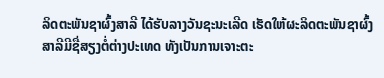ລິດຕະພັນຊາຜົ້ງສາລີ ໄດ້ຮັບລາງວັນຊະນະເລີດ ເຮັດໃຫ້ຜະລິດຕະພັນຊາຜົ້ງສາລີມີຊື່ສຽງຕໍ່ຕ່າງປະເທດ ທັງເປັນການເຈາະຕະ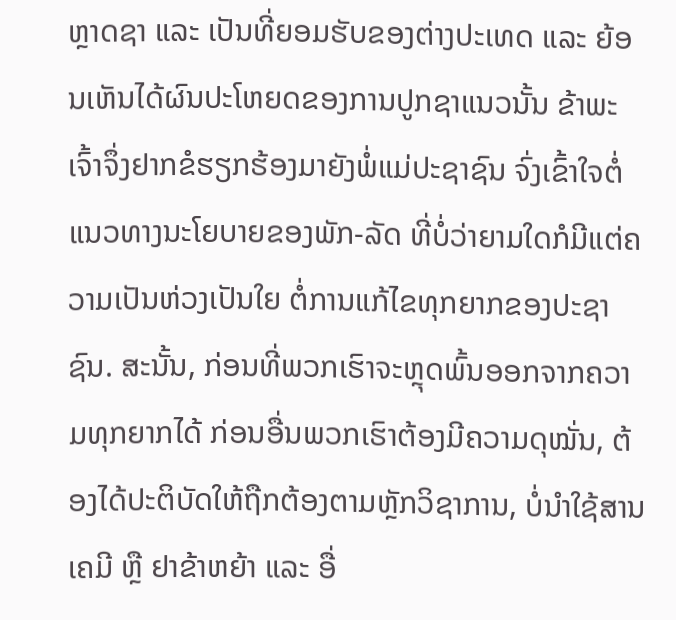ຫຼາດຊາ ແລະ ເປັນທີ່ຍອມຮັບຂອງຕ່າງປະເທດ ແລະ ຍ້ອນເຫັນໄດ້ຜົນປະໂຫຍດຂອງການປູກຊາແນວນັ້ນ ຂ້າພະເຈົ້າຈຶ່ງຢາກຂໍຮຽກຮ້ອງມາຍັງພໍ່ແມ່ປະຊາຊົນ ຈົ່ງເຂົ້າໃຈຕໍ່ແນວທາງນະໂຍບາຍຂອງພັກ-ລັດ ທີ່ບໍ່ວ່າຍາມໃດກໍມີແຕ່ຄວາມເປັນຫ່ວງເປັນໃຍ ຕໍ່ການແກ້ໄຂທຸກຍາກຂອງປະຊາຊົນ. ສະນັ້ນ, ກ່ອນທີ່ພວກເຮົາຈະຫຼຸດພົ້ນອອກຈາກຄວາມທຸກຍາກໄດ້ ກ່ອນອື່ນພວກເຮົາຕ້ອງມີຄວາມດຸໝັ່ນ, ຕ້ອງໄດ້ປະຕິບັດໃຫ້ຖືກຕ້ອງຕາມຫຼັກວິຊາການ, ບໍ່ນໍາໃຊ້ສານເຄມີ ຫຼື ຢາຂ້າຫຍ້າ ແລະ ອື່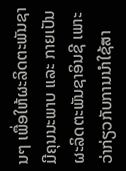ນໆ ເພື່ອໃຫ້ຜະລິດຕະພັນຊາມີຄຸນນະພາບ ແລະ ກາຍເປັນຜະລິດຕະພັນຊາອິນຊີ ເພາະວ່າກ່ຽວກັບການນຳໃຊ້ສາ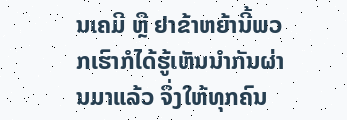ນເຄມີ ຫຼື ຢາຂ້າຫຍ້ານີ້ພວກເຮົາກໍໄດ້ຮູ້ເຫັນນຳກັນຜ່ານມາແລ້ວ ຈຶ່ງໃຫ້ທຸກຄົນ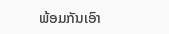ພ້ອມກັນເອົາ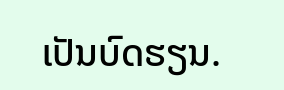ເປັນບົດຮຽນ.